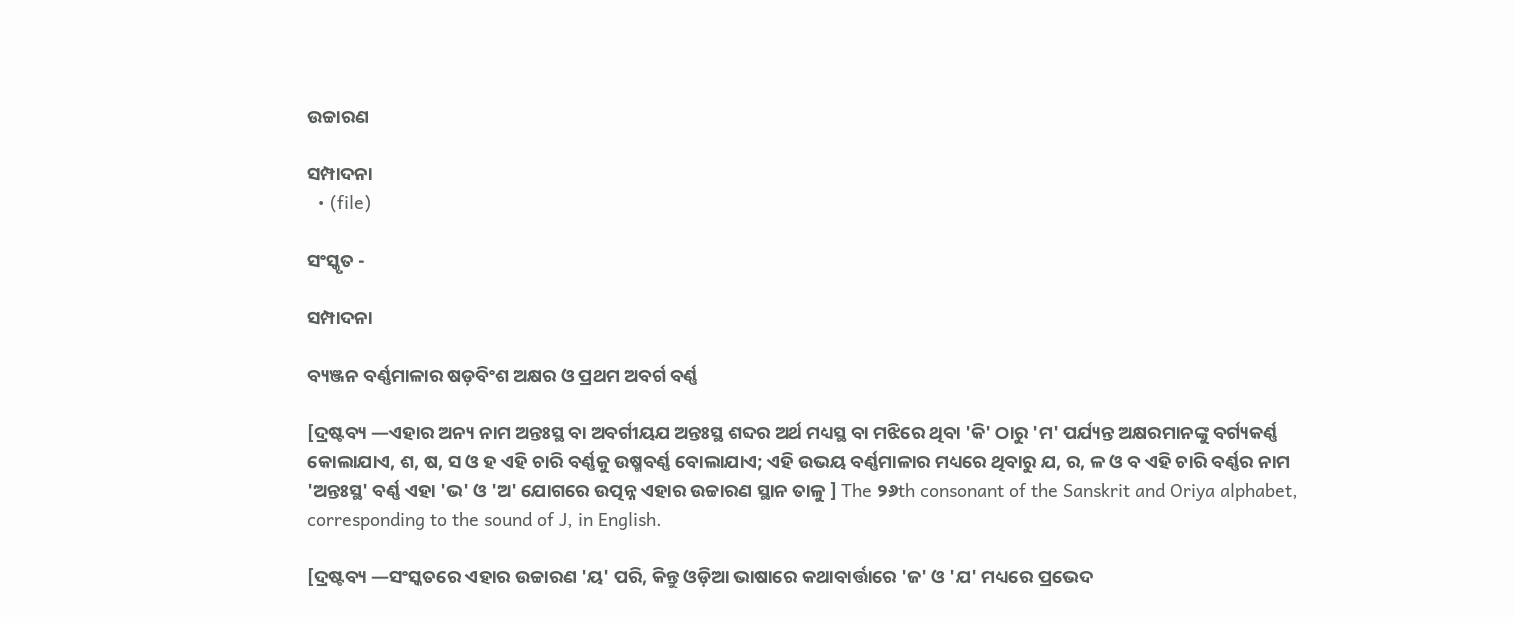ଉଚ୍ଚାରଣ

ସମ୍ପାଦନା
  • (file)

ସଂସ୍କୃତ -

ସମ୍ପାଦନା

ବ୍ୟଞ୍ଜନ ବର୍ଣ୍ଣମାଳାର ଷଡ଼ବିଂଶ ଅକ୍ଷର ଓ ପ୍ରଥମ ଅବର୍ଗ ବର୍ଣ୍ଣ

[ଦ୍ରଷ୍ଟବ୍ୟ —ଏହାର ଅନ୍ୟ ନାମ ଅନ୍ତଃସ୍ଥ ବା ଅବର୍ଗୀୟଯ ଅନ୍ତଃସ୍ଥ ଶବ୍ଦର ଅର୍ଥ ମଧ୍ୟସ୍ଥ ବା ମଝିରେ ଥିବା 'କି' ଠାରୁ 'ମ' ପର୍ଯ୍ୟନ୍ତ ଅକ୍ଷରମାନଙ୍କୁ ବର୍ଗ୍ୟକର୍ଣ୍ଣ କୋଲାଯାଏ, ଶ, ଷ, ସ ଓ ହ ଏହି ଚାରି ବର୍ଣ୍ଣକୁ ଉଷ୍ମବର୍ଣ୍ଣ ବୋଲାଯାଏ; ଏହି ଉଭୟ ବର୍ଣ୍ଣମାଳାର ମଧ୍ୟରେ ଥିବାରୁ ଯ, ର, ଳ ଓ ବ ଏହି ଚାରି ବର୍ଣ୍ଣର ନାମ 'ଅନ୍ତଃସ୍ଥ' ବର୍ଣ୍ଣ ଏହା 'ଭ' ଓ 'ଅ' ଯୋଗରେ ଉତ୍ପନ୍ନ ଏହାର ଉଚ୍ଚାରଣ ସ୍ଥାନ ତାଳୁ ] The ୨୬th consonant of the Sanskrit and Oriya alphabet, corresponding to the sound of J, in English.

[ଦ୍ରଷ୍ଟବ୍ୟ —ସଂସ୍କତରେ ଏହାର ଉଚ୍ଚାରଣ 'ୟ' ପରି, କିନ୍ତୁ ଓଡ଼ିଆ ଭାଷାରେ କଥାବାର୍ତ୍ତାରେ 'ଜ' ଓ 'ଯ' ମଧ୍ୟରେ ପ୍ରଭେଦ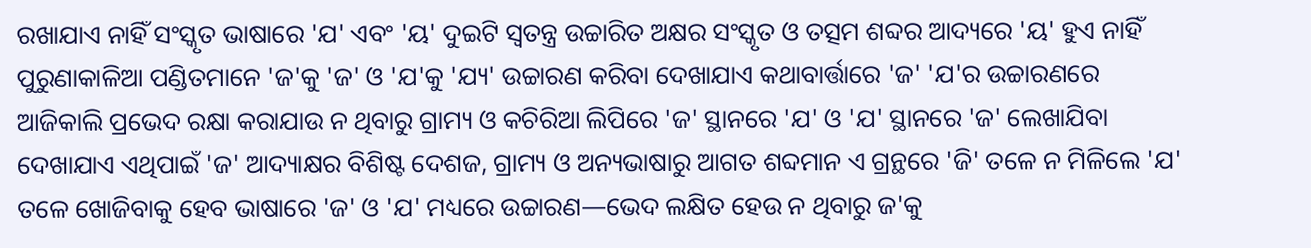ରଖାଯାଏ ନାହିଁ ସଂସ୍କୃତ ଭାଷାରେ 'ଯ' ଏବଂ 'ୟ' ଦୁଇଟି ସ୍ୱତନ୍ତ୍ର ଉଚ୍ଚାରିତ ଅକ୍ଷର ସଂସ୍କୃତ ଓ ତତ୍ସମ ଶବ୍ଦର ଆଦ୍ୟରେ 'ୟ' ହୁଏ ନାହିଁ ପୁରୁଣାକାଳିଆ ପଣ୍ଡିତମାନେ 'ଜ'କୁ 'ଜ' ଓ 'ଯ'କୁ 'ଯ୍ୟ' ଉଚ୍ଚାରଣ କରିବା ଦେଖାଯାଏ କଥାବାର୍ତ୍ତାରେ 'ଜ' 'ଯ'ର ଉଚ୍ଚାରଣରେ ଆଜିକାଲି ପ୍ରଭେଦ ରକ୍ଷା କରାଯାଉ ନ ଥିବାରୁ ଗ୍ରାମ୍ୟ ଓ କଚିରିଆ ଲିପିରେ 'ଜ' ସ୍ଥାନରେ 'ଯ' ଓ 'ଯ' ସ୍ଥାନରେ 'ଜ' ଲେଖାଯିବା ଦେଖାଯାଏ ଏଥିପାଇଁ 'ଜ' ଆଦ୍ୟାକ୍ଷର ବିଶିଷ୍ଟ ଦେଶଜ, ଗ୍ରାମ୍ୟ ଓ ଅନ୍ୟଭାଷାରୁ ଆଗତ ଶବ୍ଦମାନ ଏ ଗ୍ରନ୍ଥରେ 'ଜି' ତଳେ ନ ମିଳିଲେ 'ଯ' ତଳେ ଖୋଜିବାକୁ ହେବ ଭାଷାରେ 'ଜ' ଓ 'ଯ' ମଧ୍ୟରେ ଉଚ୍ଚାରଣ—ଭେଦ ଲକ୍ଷିତ ହେଉ ନ ଥିବାରୁ ଜ'କୁ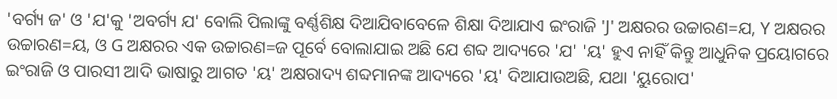'ବର୍ଗ୍ୟ ଜ' ଓ 'ଯ'କୁ 'ଅବର୍ଗ୍ୟ ଯ' ବୋଲି ପିଲାଙ୍କୁ ବର୍ଣ୍ଣଶିକ୍ଷ ଦିଆଯିବାବେଳେ ଶିକ୍ଷା ଦିଆଯାଏ ଇଂରାଜି 'J' ଅକ୍ଷରର ଉଚ୍ଚାରଣ=ଯ, Y ଅକ୍ଷରର ଉଚ୍ଚାରଣ=ୟ, ଓ G ଅକ୍ଷରର ଏକ ଉଚ୍ଚାରଣ=ଜ ପୂର୍ବେ ବୋଲାଯାଇ ଅଛି ଯେ ଶବ୍ଦ ଆଦ୍ୟରେ 'ଯ' 'ୟ' ହୁଏ ନାହିଁ କିନ୍ତୁ ଆଧୁନିକ ପ୍ରୟୋଗରେ ଇଂରାଜି ଓ ପାରସୀ ଆଦି ଭାଷାରୁ ଆଗତ 'ୟ' ଅକ୍ଷରାଦ୍ୟ ଶବ୍ଦମାନଙ୍କ ଆଦ୍ୟରେ 'ୟ' ଦିଆଯାଉଅଛି, ଯଥା 'ୟୁରୋପ'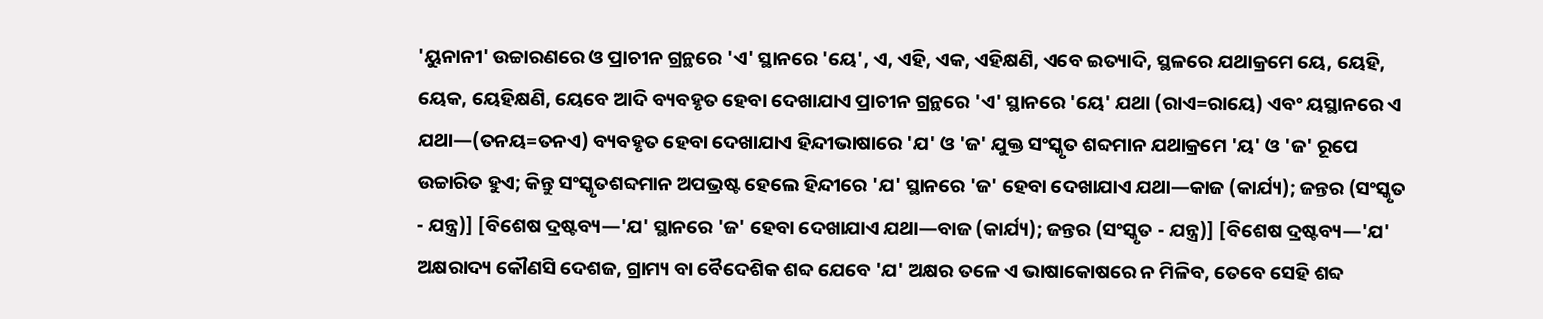'ୟୁନାନୀ' ଉଚ୍ଚାରଣରେ ଓ ପ୍ରାଚୀନ ଗ୍ରନ୍ଥରେ 'ଏ' ସ୍ଥାନରେ 'ୟେ', ଏ, ଏହି, ଏକ, ଏହିକ୍ଷଣି, ଏବେ ଇତ୍ୟାଦି, ସ୍ଥଳରେ ଯଥାକ୍ରମେ ୟେ, ୟେହି, ୟେକ, ୟେହିକ୍ଷଣି, ୟେବେ ଆଦି ବ୍ୟବହୃତ ହେବା ଦେଖାଯାଏ ପ୍ରାଚୀନ ଗ୍ରନ୍ଥରେ 'ଏ' ସ୍ଥାନରେ 'ୟେ' ଯଥା (ରାଏ=ରାୟେ) ଏବଂ ୟସ୍ଥାନରେ ଏ ଯଥା—(ତନୟ=ତନଏ) ବ୍ୟବହୃତ ହେବା ଦେଖାଯାଏ ହିନ୍ଦୀଭାଷାରେ 'ଯ' ଓ 'ଜ' ଯୁକ୍ତ ସଂସ୍କୃତ ଶବ୍ଦମାନ ଯଥାକ୍ରମେ 'ୟ' ଓ 'ଜ' ରୂପେ ଉଚ୍ଚାରିତ ହୁଏ; କିନ୍ତୁ ସଂସ୍କୃତଶବ୍ଦମାନ ଅପଭ୍ରଷ୍ଟ ହେଲେ ହିନ୍ଦୀରେ 'ଯ' ସ୍ଥାନରେ 'ଜ' ହେବା ଦେଖାଯାଏ ଯଥା—କାଜ (କାର୍ଯ୍ୟ); ଜନ୍ତର (ସଂସ୍କୃତ - ଯନ୍ତ୍ର)] [ବିଶେଷ ଦ୍ରଷ୍ଟବ୍ୟ—'ଯ' ସ୍ଥାନରେ 'ଜ' ହେବା ଦେଖାଯାଏ ଯଥା—ବାଜ (କାର୍ଯ୍ୟ); ଜନ୍ତର (ସଂସ୍କୃତ - ଯନ୍ତ୍ର)] [ବିଶେଷ ଦ୍ରଷ୍ଟବ୍ୟ—'ଯ' ଅକ୍ଷରାଦ୍ୟ କୌଣସି ଦେଶଜ, ଗ୍ରାମ୍ୟ ବା ବୈଦେଶିକ ଶବ୍ଦ ଯେବେ 'ଯ' ଅକ୍ଷର ତଳେ ଏ ଭାଷାକୋଷରେ ନ ମିଳିବ, ତେବେ ସେହି ଶବ୍ଦ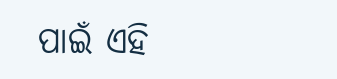ପାଇଁ ଏହି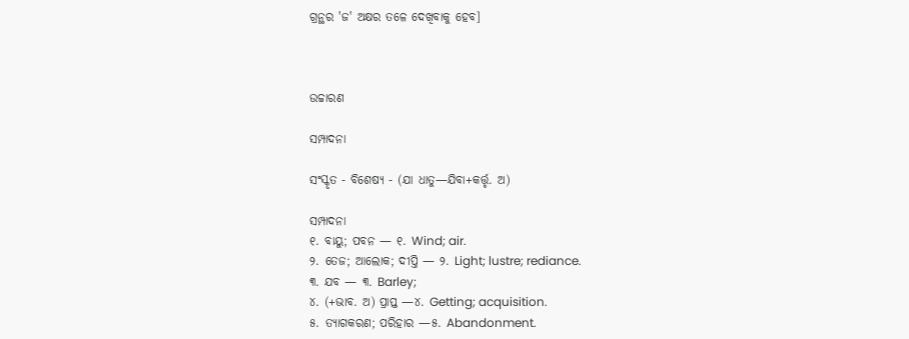ଗ୍ରନ୍ଥର 'ଜ' ଅକ୍ଷର ତଳେ ଦେଖିବାକୁ ହେବ]



ଉଚ୍ଚାରଣ

ସମ୍ପାଦନା

ସଂସ୍କୃତ - ବିଶେଷ୍ୟ - (ଯା ଧାତୁ—ଯିବା+କର୍ତ୍ତୃ. ଅ)

ସମ୍ପାଦନା
୧. ବାୟୁ; ପବନ — ୧. Wind; air.
୨. ତେଜ; ଆଲୋକ; ଦୀପ୍ତି — ୨. Light; lustre; rediance.
୩. ଯବ — ୩. Barley;
୪. (+ଭାବ. ଅ) ପ୍ରାପ୍ତ —୪. Getting; acquisition.
୫. ତ୍ୟାଗକରଣ; ପରିହାର —୫. Abandonment.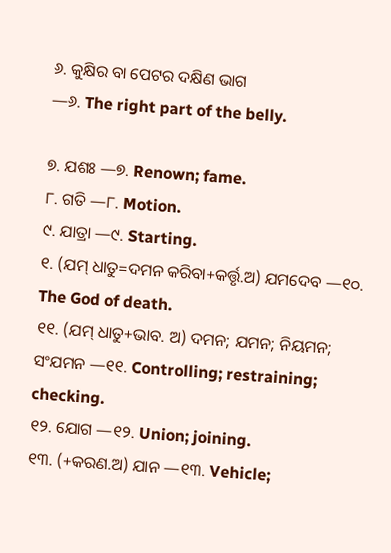୬. କୁକ୍ଷିର ବା ପେଟର ଦକ୍ଷିଣ ଭାଗ
—୬. The right part of the belly.

୭. ଯଶଃ —୭. Renown; fame.
୮. ଗତି —୮. Motion.
୯. ଯାତ୍ରା —୯. Starting.
୧. (ଯମ୍ ଧାତୁ=ଦମନ କରିବା+କର୍ତ୍ତୃ.ଅ) ଯମଦେବ —୧୦. The God of death.
୧୧. (ଯମ୍ ଧାତୁ+ଭାବ. ଅ) ଦମନ; ଯମନ; ନିୟମନ; ସଂଯମନ —୧୧. Controlling; restraining; checking.
୧୨. ଯୋଗ —୧୨. Union; joining.
୧୩. (+କରଣ.ଅ) ଯାନ —୧୩. Vehicle;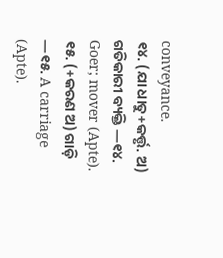conveyance.
୧୪. (ଯା ଧାତୁ+କର୍ତ୍ତୃ. ଅ) ଗତିକାରୀ ବ୍ୟକ୍ତି —୧୪. Goer; mover (Apte).
୧୫. (+କରଣ ଅ) ଗାଡ଼ି —୧୫. A carriage (Apte).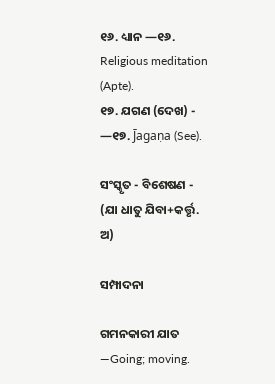୧୬. ଧ୍ୟାନ —୧୬. Religious meditation (Apte).
୧୭. ଯଗଣ (ଦେଖ) - —୧୭. J̄agaṇa (See).

ସଂସ୍କୃତ - ବିଶେଷଣ - (ଯା ଧାତୁ ଯିବା+କର୍ତ୍ତୃ. ଅ)

ସମ୍ପାଦନା

ଗମନକାରୀ ଯାତ —Going; moving.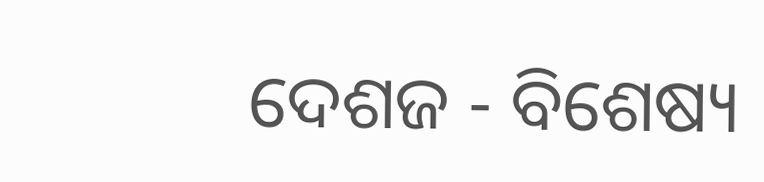ଦେଶଜ - ବିଶେଷ୍ୟ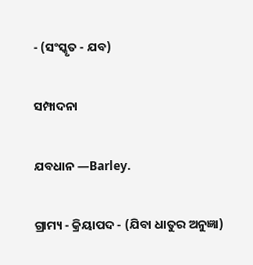- (ସଂସ୍କୃତ - ଯବ)

ସମ୍ପାଦନା

ଯବଧାନ —Barley.

ଗ୍ରାମ୍ୟ - କ୍ରିୟାପଦ - (ଯିବା ଧାତୁର ଅନୁଜ୍ଞା)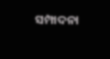ସମ୍ପାଦନା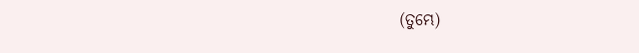(ତୁମ୍ଭେ)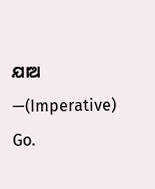ଯାଅ —(Imperative) Go.